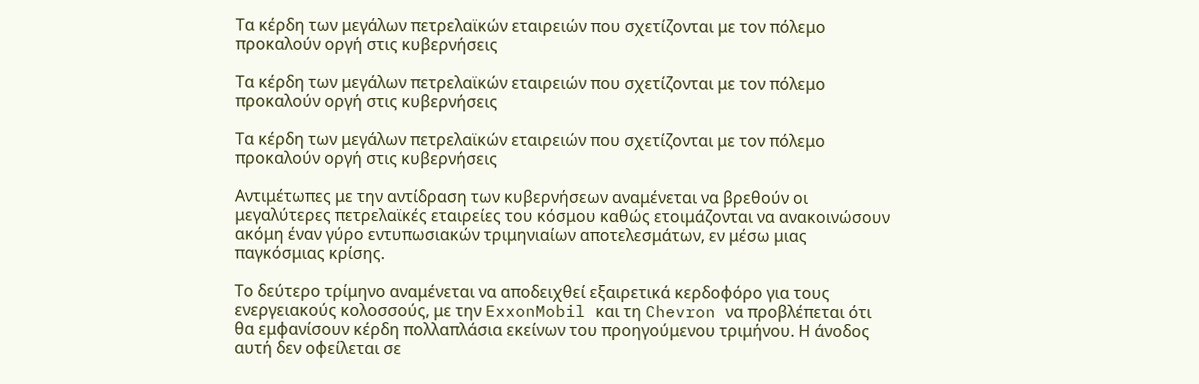Τα κέρδη των μεγάλων πετρελαϊκών εταιρειών που σχετίζονται με τον πόλεμο προκαλούν οργή στις κυβερνήσεις

Τα κέρδη των μεγάλων πετρελαϊκών εταιρειών που σχετίζονται με τον πόλεμο προκαλούν οργή στις κυβερνήσεις

Τα κέρδη των μεγάλων πετρελαϊκών εταιρειών που σχετίζονται με τον πόλεμο προκαλούν οργή στις κυβερνήσεις

Αντιμέτωπες με την αντίδραση των κυβερνήσεων αναμένεται να βρεθούν οι μεγαλύτερες πετρελαϊκές εταιρείες του κόσμου καθώς ετοιμάζονται να ανακοινώσουν ακόμη έναν γύρο εντυπωσιακών τριμηνιαίων αποτελεσμάτων, εν μέσω μιας παγκόσμιας κρίσης.

Το δεύτερο τρίμηνο αναμένεται να αποδειχθεί εξαιρετικά κερδοφόρο για τους ενεργειακούς κολοσσούς, με την ExxonMobil και τη Chevron να προβλέπεται ότι θα εμφανίσουν κέρδη πολλαπλάσια εκείνων του προηγούμενου τριμήνου. Η άνοδος αυτή δεν οφείλεται σε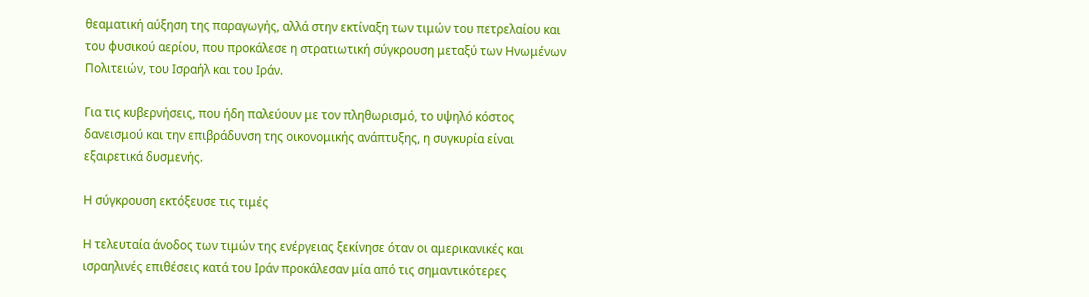θεαματική αύξηση της παραγωγής, αλλά στην εκτίναξη των τιμών του πετρελαίου και του φυσικού αερίου, που προκάλεσε η στρατιωτική σύγκρουση μεταξύ των Ηνωμένων Πολιτειών, του Ισραήλ και του Ιράν.

Για τις κυβερνήσεις, που ήδη παλεύουν με τον πληθωρισμό, το υψηλό κόστος δανεισμού και την επιβράδυνση της οικονομικής ανάπτυξης, η συγκυρία είναι εξαιρετικά δυσμενής.

Η σύγκρουση εκτόξευσε τις τιμές

Η τελευταία άνοδος των τιμών της ενέργειας ξεκίνησε όταν οι αμερικανικές και ισραηλινές επιθέσεις κατά του Ιράν προκάλεσαν μία από τις σημαντικότερες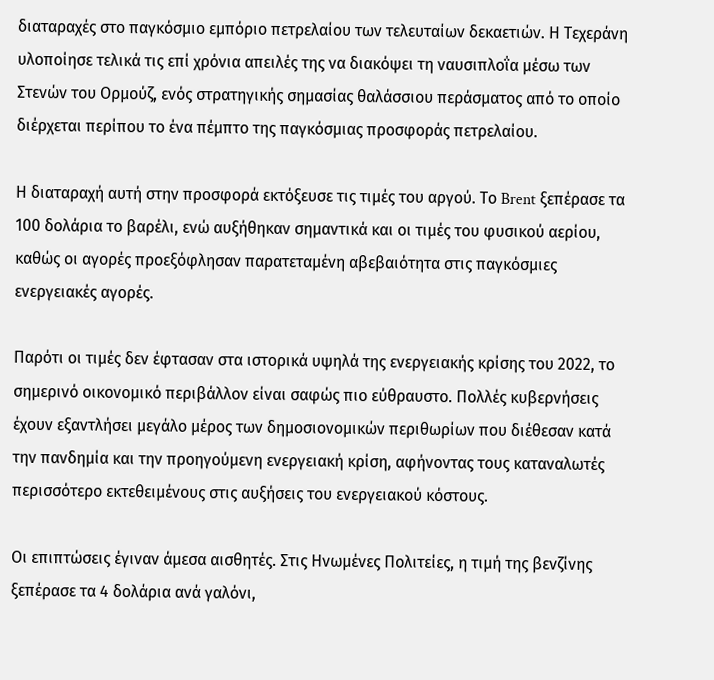διαταραχές στο παγκόσμιο εμπόριο πετρελαίου των τελευταίων δεκαετιών. Η Τεχεράνη υλοποίησε τελικά τις επί χρόνια απειλές της να διακόψει τη ναυσιπλοΐα μέσω των Στενών του Ορμούζ, ενός στρατηγικής σημασίας θαλάσσιου περάσματος από το οποίο διέρχεται περίπου το ένα πέμπτο της παγκόσμιας προσφοράς πετρελαίου.

Η διαταραχή αυτή στην προσφορά εκτόξευσε τις τιμές του αργού. Το Brent ξεπέρασε τα 100 δολάρια το βαρέλι, ενώ αυξήθηκαν σημαντικά και οι τιμές του φυσικού αερίου, καθώς οι αγορές προεξόφλησαν παρατεταμένη αβεβαιότητα στις παγκόσμιες ενεργειακές αγορές.

Παρότι οι τιμές δεν έφτασαν στα ιστορικά υψηλά της ενεργειακής κρίσης του 2022, το σημερινό οικονομικό περιβάλλον είναι σαφώς πιο εύθραυστο. Πολλές κυβερνήσεις έχουν εξαντλήσει μεγάλο μέρος των δημοσιονομικών περιθωρίων που διέθεσαν κατά την πανδημία και την προηγούμενη ενεργειακή κρίση, αφήνοντας τους καταναλωτές περισσότερο εκτεθειμένους στις αυξήσεις του ενεργειακού κόστους.

Οι επιπτώσεις έγιναν άμεσα αισθητές. Στις Ηνωμένες Πολιτείες, η τιμή της βενζίνης ξεπέρασε τα 4 δολάρια ανά γαλόνι,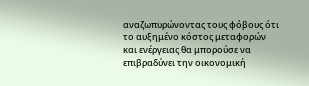αναζωπυρώνοντας τους φόβους ότι το αυξημένο κόστος μεταφορών και ενέργειας θα μπορούσε να επιβραδύνει την οικονομική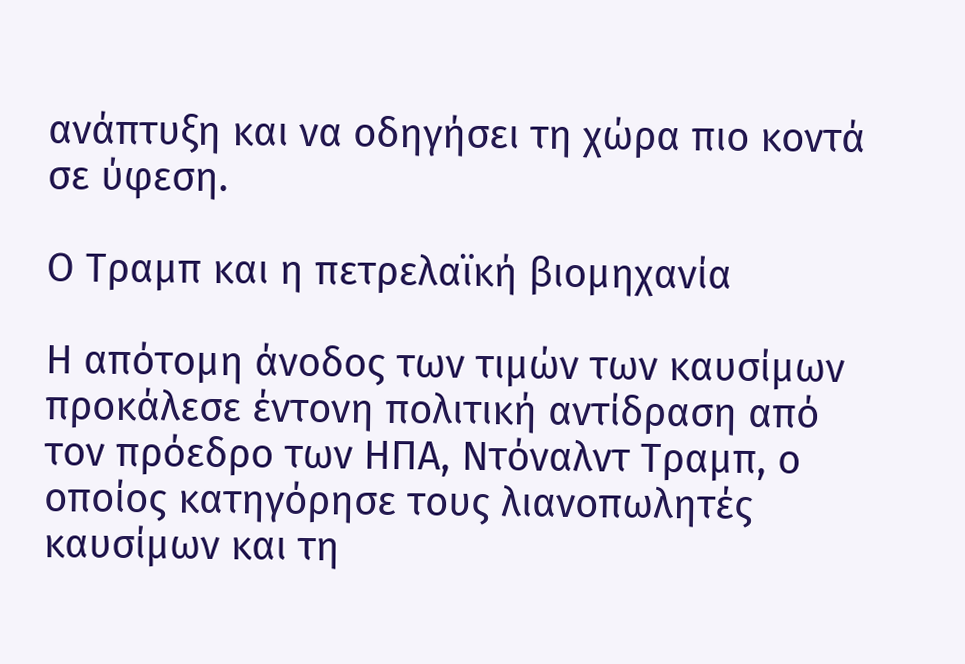ανάπτυξη και να οδηγήσει τη χώρα πιο κοντά σε ύφεση.

Ο Τραμπ και η πετρελαϊκή βιομηχανία

Η απότομη άνοδος των τιμών των καυσίμων προκάλεσε έντονη πολιτική αντίδραση από τον πρόεδρο των ΗΠΑ, Ντόναλντ Τραμπ, ο οποίος κατηγόρησε τους λιανοπωλητές καυσίμων και τη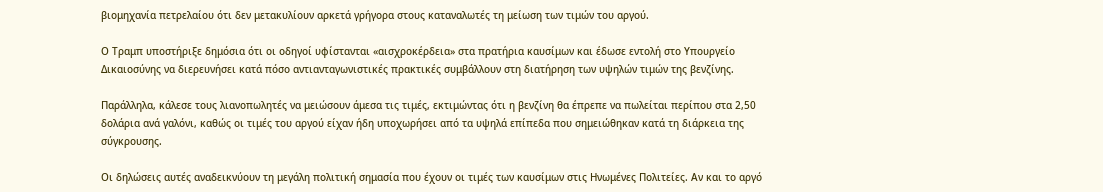βιομηχανία πετρελαίου ότι δεν μετακυλίουν αρκετά γρήγορα στους καταναλωτές τη μείωση των τιμών του αργού.

Ο Τραμπ υποστήριξε δημόσια ότι οι οδηγοί υφίστανται «αισχροκέρδεια» στα πρατήρια καυσίμων και έδωσε εντολή στο Υπουργείο Δικαιοσύνης να διερευνήσει κατά πόσο αντιανταγωνιστικές πρακτικές συμβάλλουν στη διατήρηση των υψηλών τιμών της βενζίνης.

Παράλληλα, κάλεσε τους λιανοπωλητές να μειώσουν άμεσα τις τιμές, εκτιμώντας ότι η βενζίνη θα έπρεπε να πωλείται περίπου στα 2,50 δολάρια ανά γαλόνι, καθώς οι τιμές του αργού είχαν ήδη υποχωρήσει από τα υψηλά επίπεδα που σημειώθηκαν κατά τη διάρκεια της σύγκρουσης.

Οι δηλώσεις αυτές αναδεικνύουν τη μεγάλη πολιτική σημασία που έχουν οι τιμές των καυσίμων στις Ηνωμένες Πολιτείες. Αν και το αργό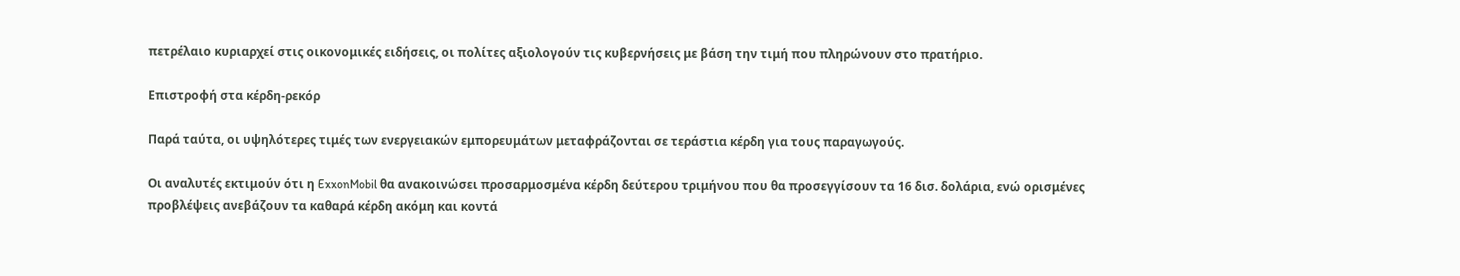πετρέλαιο κυριαρχεί στις οικονομικές ειδήσεις, οι πολίτες αξιολογούν τις κυβερνήσεις με βάση την τιμή που πληρώνουν στο πρατήριο.

Επιστροφή στα κέρδη-ρεκόρ

Παρά ταύτα, οι υψηλότερες τιμές των ενεργειακών εμπορευμάτων μεταφράζονται σε τεράστια κέρδη για τους παραγωγούς.

Οι αναλυτές εκτιμούν ότι η ExxonMobil θα ανακοινώσει προσαρμοσμένα κέρδη δεύτερου τριμήνου που θα προσεγγίσουν τα 16 δισ. δολάρια, ενώ ορισμένες προβλέψεις ανεβάζουν τα καθαρά κέρδη ακόμη και κοντά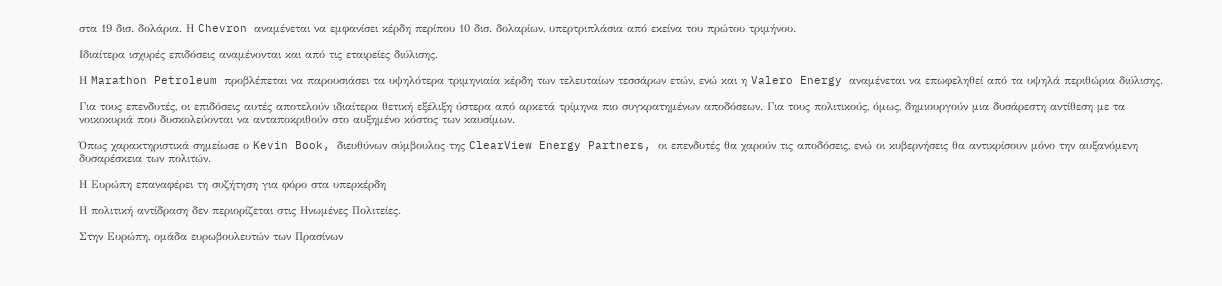στα 19 δισ. δολάρια. Η Chevron αναμένεται να εμφανίσει κέρδη περίπου 10 δισ. δολαρίων, υπερτριπλάσια από εκείνα του πρώτου τριμήνου.

Ιδιαίτερα ισχυρές επιδόσεις αναμένονται και από τις εταιρείες διύλισης.

Η Marathon Petroleum προβλέπεται να παρουσιάσει τα υψηλότερα τριμηνιαία κέρδη των τελευταίων τεσσάρων ετών, ενώ και η Valero Energy αναμένεται να επωφεληθεί από τα υψηλά περιθώρια διύλισης.

Για τους επενδυτές, οι επιδόσεις αυτές αποτελούν ιδιαίτερα θετική εξέλιξη ύστερα από αρκετά τρίμηνα πιο συγκρατημένων αποδόσεων. Για τους πολιτικούς, όμως, δημιουργούν μια δυσάρεστη αντίθεση με τα νοικοκυριά που δυσκολεύονται να ανταποκριθούν στο αυξημένο κόστος των καυσίμων.

Όπως χαρακτηριστικά σημείωσε ο Kevin Book, διευθύνων σύμβουλος της ClearView Energy Partners, οι επενδυτές θα χαρούν τις αποδόσεις, ενώ οι κυβερνήσεις θα αντικρίσουν μόνο την αυξανόμενη δυσαρέσκεια των πολιτών.

Η Ευρώπη επαναφέρει τη συζήτηση για φόρο στα υπερκέρδη

Η πολιτική αντίδραση δεν περιορίζεται στις Ηνωμένες Πολιτείες.

Στην Ευρώπη, ομάδα ευρωβουλευτών των Πρασίνων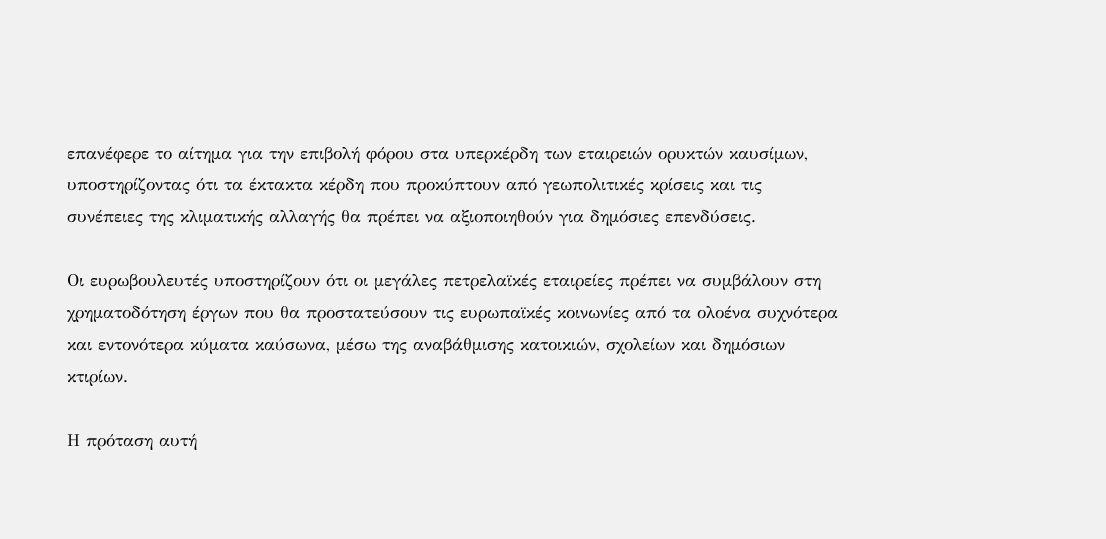επανέφερε το αίτημα για την επιβολή φόρου στα υπερκέρδη των εταιρειών ορυκτών καυσίμων, υποστηρίζοντας ότι τα έκτακτα κέρδη που προκύπτουν από γεωπολιτικές κρίσεις και τις συνέπειες της κλιματικής αλλαγής θα πρέπει να αξιοποιηθούν για δημόσιες επενδύσεις.

Οι ευρωβουλευτές υποστηρίζουν ότι οι μεγάλες πετρελαϊκές εταιρείες πρέπει να συμβάλουν στη χρηματοδότηση έργων που θα προστατεύσουν τις ευρωπαϊκές κοινωνίες από τα ολοένα συχνότερα και εντονότερα κύματα καύσωνα, μέσω της αναβάθμισης κατοικιών, σχολείων και δημόσιων κτιρίων.

Η πρόταση αυτή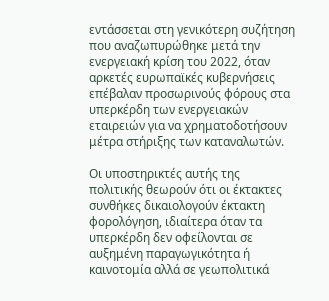εντάσσεται στη γενικότερη συζήτηση που αναζωπυρώθηκε μετά την ενεργειακή κρίση του 2022, όταν αρκετές ευρωπαϊκές κυβερνήσεις επέβαλαν προσωρινούς φόρους στα υπερκέρδη των ενεργειακών εταιρειών για να χρηματοδοτήσουν μέτρα στήριξης των καταναλωτών.

Οι υποστηρικτές αυτής της πολιτικής θεωρούν ότι οι έκτακτες συνθήκες δικαιολογούν έκτακτη φορολόγηση, ιδιαίτερα όταν τα υπερκέρδη δεν οφείλονται σε αυξημένη παραγωγικότητα ή καινοτομία αλλά σε γεωπολιτικά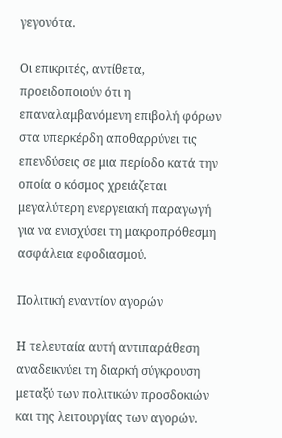γεγονότα.

Οι επικριτές, αντίθετα, προειδοποιούν ότι η επαναλαμβανόμενη επιβολή φόρων στα υπερκέρδη αποθαρρύνει τις επενδύσεις σε μια περίοδο κατά την οποία ο κόσμος χρειάζεται μεγαλύτερη ενεργειακή παραγωγή για να ενισχύσει τη μακροπρόθεσμη ασφάλεια εφοδιασμού.

Πολιτική εναντίον αγορών

Η τελευταία αυτή αντιπαράθεση αναδεικνύει τη διαρκή σύγκρουση μεταξύ των πολιτικών προσδοκιών και της λειτουργίας των αγορών.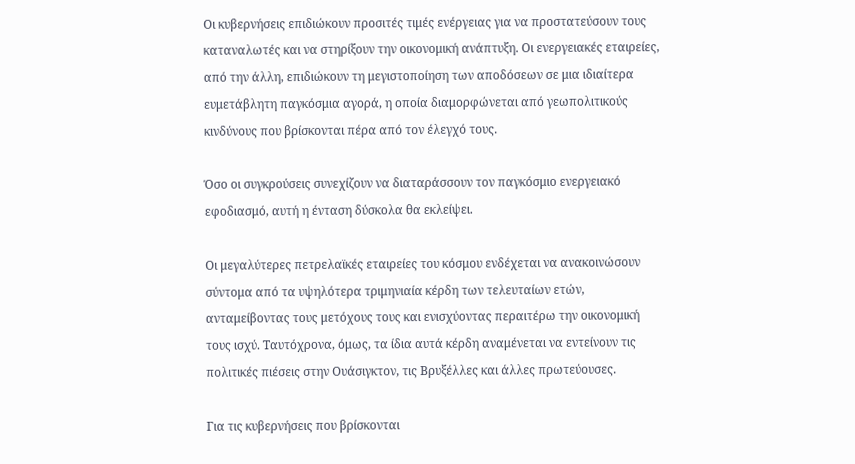Οι κυβερνήσεις επιδιώκουν προσιτές τιμές ενέργειας για να προστατεύσουν τους καταναλωτές και να στηρίξουν την οικονομική ανάπτυξη. Οι ενεργειακές εταιρείες, από την άλλη, επιδιώκουν τη μεγιστοποίηση των αποδόσεων σε μια ιδιαίτερα ευμετάβλητη παγκόσμια αγορά, η οποία διαμορφώνεται από γεωπολιτικούς κινδύνους που βρίσκονται πέρα από τον έλεγχό τους.

Όσο οι συγκρούσεις συνεχίζουν να διαταράσσουν τον παγκόσμιο ενεργειακό εφοδιασμό, αυτή η ένταση δύσκολα θα εκλείψει.

Οι μεγαλύτερες πετρελαϊκές εταιρείες του κόσμου ενδέχεται να ανακοινώσουν σύντομα από τα υψηλότερα τριμηνιαία κέρδη των τελευταίων ετών, ανταμείβοντας τους μετόχους τους και ενισχύοντας περαιτέρω την οικονομική τους ισχύ. Ταυτόχρονα, όμως, τα ίδια αυτά κέρδη αναμένεται να εντείνουν τις πολιτικές πιέσεις στην Ουάσιγκτον, τις Βρυξέλλες και άλλες πρωτεύουσες.

Για τις κυβερνήσεις που βρίσκονται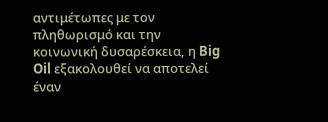αντιμέτωπες με τον πληθωρισμό και την κοινωνική δυσαρέσκεια, η Big Oil εξακολουθεί να αποτελεί έναν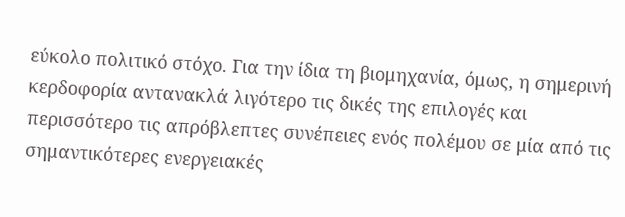εύκολο πολιτικό στόχο. Για την ίδια τη βιομηχανία, όμως, η σημερινή κερδοφορία αντανακλά λιγότερο τις δικές της επιλογές και περισσότερο τις απρόβλεπτες συνέπειες ενός πολέμου σε μία από τις σημαντικότερες ενεργειακές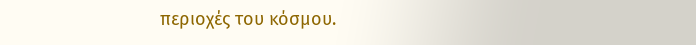περιοχές του κόσμου.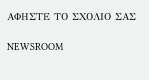ΑΦΗΣΤΕ ΤΟ ΣΧΟΛΙΟ ΣΑΣ

NEWSROOM